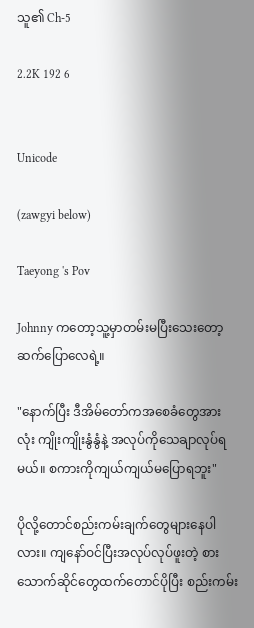သူ၏ Ch-5

2.2K 192 6


Unicode

(zawgyi below)

Taeyong 's Pov

Johnny ကတော့သူ့မှာတမ်းမပြီးသေးတော့ဆက်ပြောလေရဲ့။

"နောက်ပြီး ဒီအိမ်တော်ကအစေခံတွေအားလုံး ကျိုးကျိုးနွံနွံနဲ့ အလုပ်ကိုသေချာလုပ်ရမယ်။ စကားကိုကျယ်ကျယ်မပြောရဘူး"

ပိုလို့တောင်စည်းကမ်းချက်တွေများနေပါလား။ ကျနော်ဝင်ပြီးအလုပ်လုပ်ဖူးတဲ့ စားသောက်ဆိုင်တွေထက်တောင်ပိုပြီး စည်းကမ်း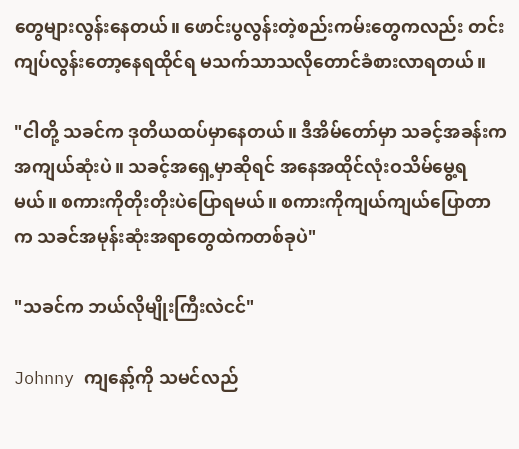တွေများလွန်းနေတယ်။ ဖောင်းပွလွန်းတဲ့စည်းကမ်းတွေကလည်း တင်းကျပ်လွန်းတော့နေရထိုင်ရ မသက်သာသလိုတောင်ခံစားလာရတယ်။

"ငါတို့ သခင်က ဒုတိယထပ်မှာနေတယ်။ ဒီအိမ်တော်မှာ သခင့်အခန်းကအကျယ်ဆုံးပဲ။ သခင့်အရှေ့မှာဆိုရင် အနေအထိုင်လုံးဝသိမ်မွေ့ရမယ်။ စကားကိုတိုးတိုးပဲပြောရမယ်။ စကားကိုကျယ်ကျယ်ပြောတာက သခင်အမုန်းဆုံးအရာတွေထဲကတစ်ခုပဲ"

"သခင်က ဘယ်လိုမျိုးကြီးလဲငင်"

Johnny ကျနော့်ကို သမင်လည်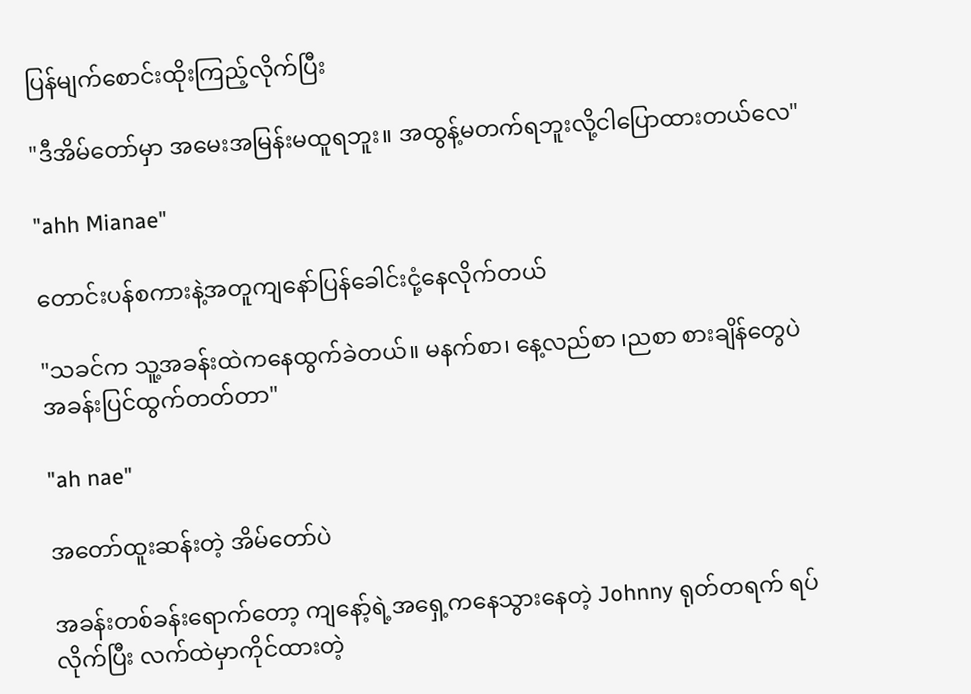ပြန်မျက်စောင်းထိုးကြည့်လိုက်ပြီး

"ဒီအိမ်တော်မှာ အမေးအမြန်းမထူရဘူး။ အထွန့်မတက်ရဘူးလို့ငါပြောထားတယ်လေ"

"ahh Mianae"

တောင်းပန်စကားနဲ့အတူကျနော်ပြန်ခေါင်းငုံ့နေလိုက်တယ်

"သခင်က သူ့အခန်းထဲကနေထွက်ခဲတယ်။ မနက်စာ၊ နေ့လည်စာ ၊ညစာ စားချိန်တွေပဲအခန်းပြင်ထွက်တတ်တာ"

"ah nae"

အတော်ထူးဆန်းတဲ့ အိမ်တော်ပဲ

အခန်းတစ်ခန်းရောက်တော့ ကျနော့်ရဲ့အရှေ့ကနေသွားနေတဲ့ Johnny ရုတ်တရက် ရပ်လိုက်ပြီး လက်ထဲမှာကိုင်ထားတဲ့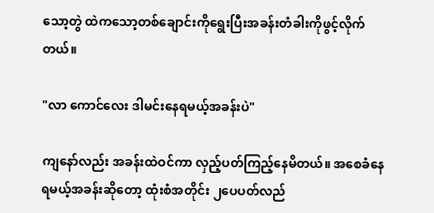သော့တွဲ ထဲကသော့တစ်ချောင်းကိုရွေးပြီးအခန်းတံခါးကိုဖွင့်လိုက်တယ်။

"လာ ကောင်လေး ဒါမင်းနေရမယ့်အခန်းပဲ"

ကျနော်လည်း အခန်းထဲဝင်ကာ လှည့်ပတ်ကြည့်နေမိတယ်။ အစေခံနေရမယ့်အခန်းဆိုတော့ ထုံးစံအတိုင်း ၂ပေပတ်လည်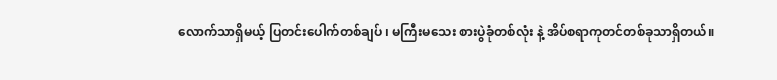လောက်သာရှိမယ့် ပြတင်းပေါက်တစ်ချပ် ၊ မကြီးမသေး စားပွဲခုံတစ်လုံး နဲ့ အိပ်စရာကုတင်တစ်ခုသာရှိတယ်။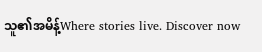သူ၏အမိန့်Where stories live. Discover now